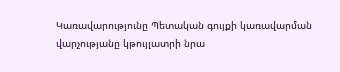Կառավարությունը Պետական գույքի կառավարման վարչությանը կթույլատրի նրա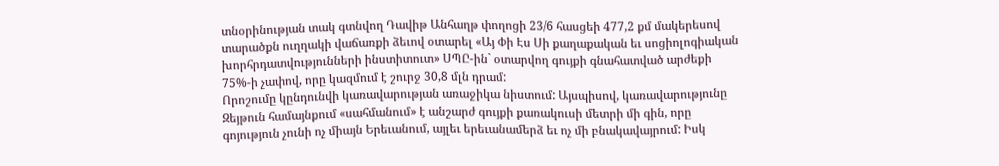տնօրինության տակ գտնվող Դավիթ Անհաղթ փողոցի 23/6 հասցեի 477,2 քմ մակերեսով տարածքն ուղղակի վաճառքի ձեւով օտարել «Այ Փի Էս Սի քաղաքական եւ սոցիոլոգիական խորհրդատվությունների ինստիտուտ» ՍՊԸ-ին` օտարվող գույքի գնահատված արժեքի 75%-ի չափով, որը կազմում է շուրջ 30,8 մլն դրամ:
Որոշումը կընդունվի կառավարության առաջիկա նիստում: Այսպիսով, կառավարությունը Զեյթուն համայնքում «սահմանում» է անշարժ գույքի քառակուսի մետրի մի գին, որը գոյություն չունի ոչ միայն Երեւանում, այլեւ երեւանամերձ եւ ոչ մի բնակավայրում: Իսկ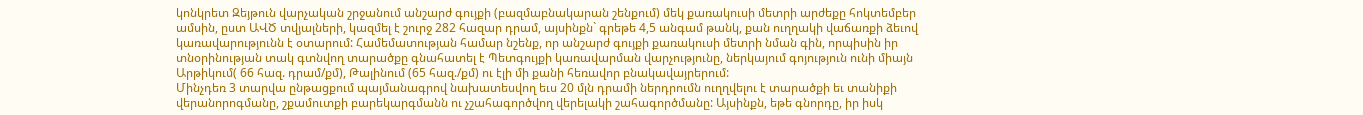կոնկրետ Զեյթուն վարչական շրջանում անշարժ գույքի (բազմաբնակարան շենքում) մեկ քառակուսի մետրի արժեքը հոկտեմբեր ամսին, ըստ ԱՎԾ տվյալների, կազմել է շուրջ 282 հազար դրամ, այսինքն` գրեթե 4,5 անգամ թանկ, քան ուղղակի վաճառքի ձեւով կառավարությունն է օտարում: Համեմատության համար նշենք, որ անշարժ գույքի քառակուսի մետրի նման գին, որպիսին իր տնօրինության տակ գտնվող տարածքը գնահատել է Պետգույքի կառավարման վարչությունը, ներկայում գոյություն ունի միայն Արթիկում( 66 հազ. դրամ/քմ), Թալինում (65 հազ./քմ) ու էլի մի քանի հեռավոր բնակավայրերում:
Մինչդեռ 3 տարվա ընթացքում պայմանագրով նախատեսվող եւս 20 մլն դրամի ներդրումն ուղղվելու է տարածքի եւ տանիքի վերանորոգմանը, շքամուտքի բարեկարգմանն ու չշահագործվող վերելակի շահագործմանը: Այսինքն, եթե գնորդը, իր իսկ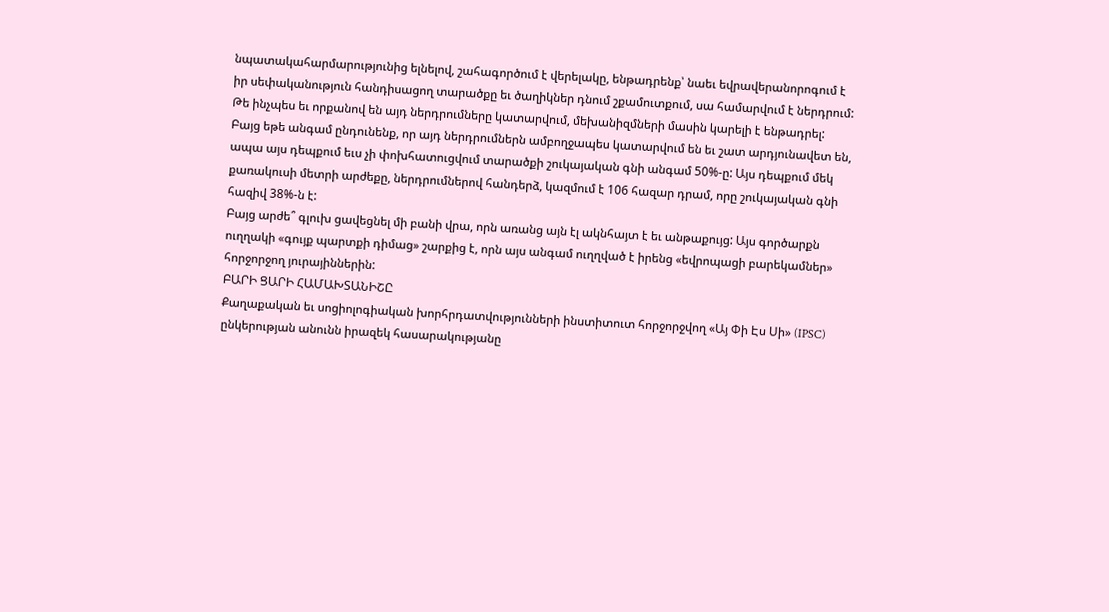նպատակահարմարությունից ելնելով, շահագործում է վերելակը, ենթադրենք՝ նաեւ եվրավերանորոգում է իր սեփականություն հանդիսացող տարածքը եւ ծաղիկներ դնում շքամուտքում, սա համարվում է ներդրում:
Թե ինչպես եւ որքանով են այդ ներդրումները կատարվում, մեխանիզմների մասին կարելի է ենթադրել: Բայց եթե անգամ ընդունենք, որ այդ ներդրումներն ամբողջապես կատարվում են եւ շատ արդյունավետ են, ապա այս դեպքում եւս չի փոխհատուցվում տարածքի շուկայական գնի անգամ 50%-ը: Այս դեպքում մեկ քառակուսի մետրի արժեքը, ներդրումներով հանդերձ, կազմում է 106 հազար դրամ, որը շուկայական գնի հազիվ 38%-ն է:
Բայց արժե՞ գլուխ ցավեցնել մի բանի վրա, որն առանց այն էլ ակնհայտ է եւ անթաքույց: Այս գործարքն ուղղակի «գույք պարտքի դիմաց» շարքից է, որն այս անգամ ուղղված է իրենց «եվրոպացի բարեկամներ» հորջորջող յուրայիններին:
ԲԱՐԻ ՑԱՐԻ ՀԱՄԱԽՏԱՆԻՇԸ
Քաղաքական եւ սոցիոլոգիական խորհրդատվությունների ինստիտուտ հորջորջվող «Այ Փի Էս Սի» (IPSC) ընկերության անունն իրազեկ հասարակությանը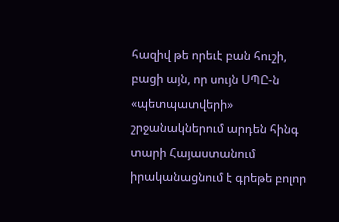հազիվ թե որեւէ բան հուշի, բացի այն, որ սույն ՍՊԸ-ն «պետպատվերի» շրջանակներում արդեն հինգ տարի Հայաստանում իրականացնում է գրեթե բոլոր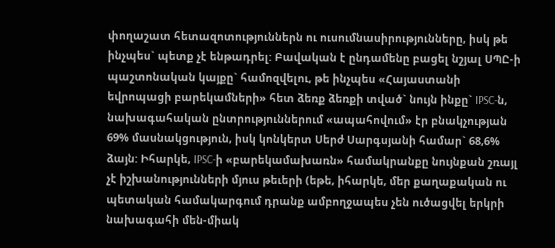փողաշատ հետազոտություններն ու ուսումնասիրությունները, իսկ թե ինչպես` պետք չէ ենթադրել: Բավական է ընդամենը բացել նշյալ ՍՊԸ-ի պաշտոնական կայքը` համոզվելու, թե ինչպես «Հայաստանի եվրոպացի բարեկամների» հետ ձեռք ձեռքի տված` նույն ինքը` IPSC-ն, նախագահական ընտրություններում «ապահովում» էր բնակչության 69% մասնակցություն, իսկ կոնկերտ Սերժ Սարգսյանի համար` 68,6% ձայն: Իհարկե, IPSC-ի «բարեկամախառն» համակրանքը նույնքան շռայլ չէ իշխանությունների մյուս թեւերի (եթե, իհարկե, մեր քաղաքական ու պետական համակարգում դրանք ամբողջապես չեն ուծացվել երկրի նախագահի մեն-միակ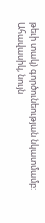թեւի տակ) գործունեության նկատմամբ:
Ահավասիկ, նույն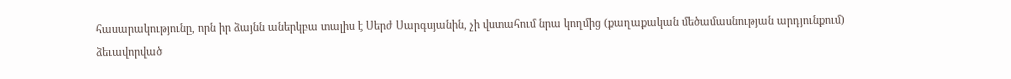հասարակությունը, որն իր ձայնն աներկբա տալիս է Սերժ Սարգսյանին, չի վստահում նրա կողմից (քաղաքական մեծամասնության արդյունքում) ձեւավորված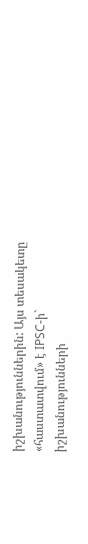իշխանություններին: Այս տեսակետը «հաստատվում» է IPSC-ի` իշխանությունների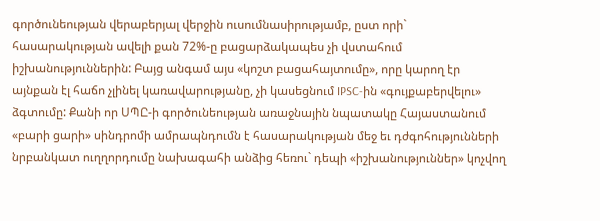գործունեության վերաբերյալ վերջին ուսումնասիրությամբ, ըստ որի` հասարակության ավելի քան 72%-ը բացարձակապես չի վստահում իշխանություններին: Բայց անգամ այս «կոշտ բացահայտումը», որը կարող էր այնքան էլ հաճո չլինել կառավարությանը, չի կասեցնում IPSC-ին «գույքաբերվելու» ձգտումը: Քանի որ ՍՊԸ-ի գործունեության առաջնային նպատակը Հայաստանում «բարի ցարի» սինդրոմի ամրապնդումն է հասարակության մեջ եւ դժգոհությունների նրբանկատ ուղղորդումը նախագահի անձից հեռու` դեպի «իշխանություններ» կոչվող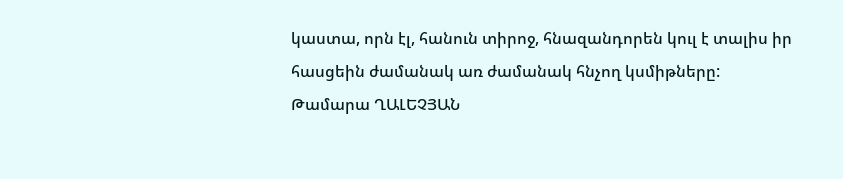կաստա, որն էլ, հանուն տիրոջ, հնազանդորեն կուլ է տալիս իր հասցեին ժամանակ առ ժամանակ հնչող կսմիթները:
Թամարա ՂԱԼԵՉՅԱՆ